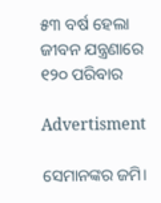୫୩ ବର୍ଷ ହେଲା ଜୀବନ ଯନ୍ତ୍ରଣାରେ ୧୨୦ ପରିବାର

Advertisment

ସେମାନଙ୍କର ଜମି।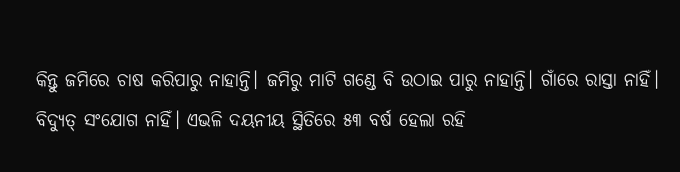କିନ୍ତୁ ଜମିରେ ଚାଷ କରିପାରୁ ନାହାନ୍ତି। ଜମିରୁ ମାଟି ଗଣ୍ଡେ ବି ଉଠାଇ ପାରୁ ନାହାନ୍ତି। ଗାଁରେ ରାସ୍ତା ନାହିଁ। ବିଦ୍ୟୁତ୍‌ ସଂଯୋଗ ନାହିଁ। ଏଭଳି ଦୟନୀୟ ସ୍ଥିତିରେ ୫୩ ବର୍ଷ ହେଲା ରହି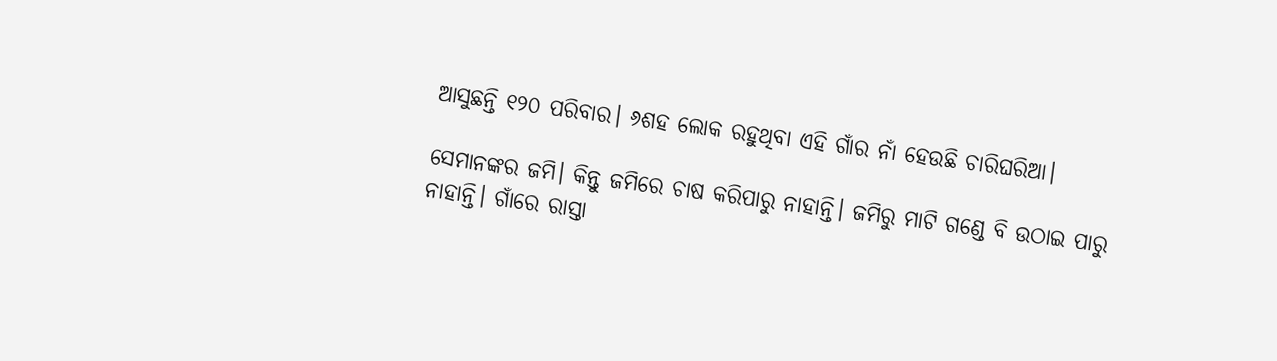ଆସୁଛନ୍ତି ୧୨୦ ପରିବାର। ୬ଶହ ଲୋକ ରହୁଥିବା ଏହି ଗାଁର ନାଁ ହେଉଛି ଚାରିଘରିଆ।

ସେମାନଙ୍କର ଜମି। କିନ୍ତୁ ଜମିରେ ଚାଷ କରିପାରୁ ନାହାନ୍ତି। ଜମିରୁ ମାଟି ଗଣ୍ଡେ ବି ଉଠାଇ ପାରୁ ନାହାନ୍ତି। ଗାଁରେ ରାସ୍ତା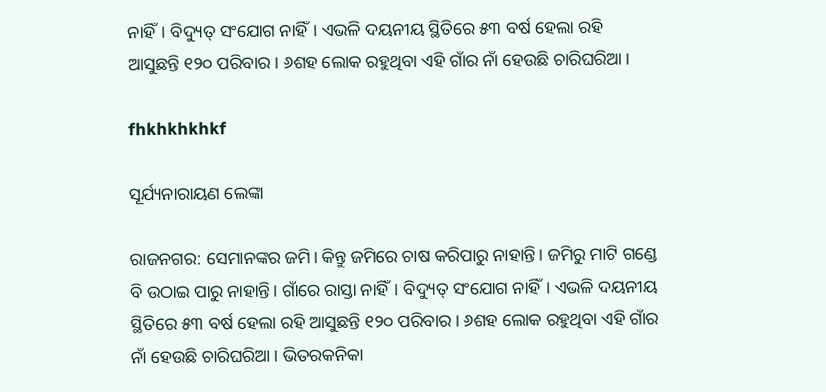ନାହିଁ। ବିଦ୍ୟୁତ୍‌ ସଂଯୋଗ ନାହିଁ। ଏଭଳି ଦୟନୀୟ ସ୍ଥିତିରେ ୫୩ ବର୍ଷ ହେଲା ରହି ଆସୁଛନ୍ତି ୧୨୦ ପରିବାର। ୬ଶହ ଲୋକ ରହୁଥିବା ଏହି ଗାଁର ନାଁ ହେଉଛି ଚାରିଘରିଆ।

fhkhkhkhkf

ସୂର୍ଯ୍ୟନାରାୟଣ ଲେଙ୍କା

ରାଜନଗର: ସେମାନଙ୍କର ଜମି। କିନ୍ତୁ ଜମିରେ ଚାଷ କରିପାରୁ ନାହାନ୍ତି। ଜମିରୁ ମାଟି ଗଣ୍ଡେ ବି ଉଠାଇ ପାରୁ ନାହାନ୍ତି। ଗାଁରେ ରାସ୍ତା ନାହିଁ। ବିଦ୍ୟୁତ୍‌ ସଂଯୋଗ ନାହିଁ। ଏଭଳି ଦୟନୀୟ ସ୍ଥିତିରେ ୫୩ ବର୍ଷ ହେଲା ରହି ଆସୁଛନ୍ତି ୧୨୦ ପରିବାର। ୬ଶହ ଲୋକ ରହୁଥିବା ଏହି ଗାଁର ନାଁ ହେଉଛି ଚାରିଘରିଆ। ଭିତରକନିକା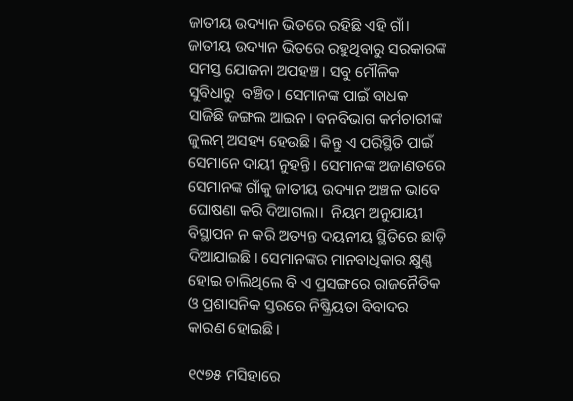ଜାତୀୟ ଉଦ୍ୟାନ ଭିତରେ ରହିଛି ଏହି ଗାଁ। ଜାତୀୟ ଉଦ୍ୟାନ ଭିତରେ ରହୁଥିବାରୁ ସରକାରଙ୍କ ସମସ୍ତ ଯୋଜନା ଅପହଞ୍ଚ। ସବୁ ମୌଳିକ ସୁବିଧାରୁ  ବଞ୍ଚିତ। ସେମାନଙ୍କ ପାଇଁ ବାଧକ ସାଜିଛି ଜଙ୍ଗଲ ଆଇନ। ବନବିଭାଗ କର୍ମଚାରୀଙ୍କ ଜୁଲମ୍ ଅସହ୍ୟ ହେଉଛି। କିନ୍ତୁ ଏ ପରିସ୍ଥିତି ପାଇଁ ସେମାନେ ଦାୟୀ ନୁହନ୍ତି। ସେମାନଙ୍କ ଅଜାଣତରେ ସେମାନଙ୍କ ଗାଁକୁ ଜାତୀୟ ଉଦ୍ୟାନ ଅଞ୍ଚଳ ଭାବେ ଘୋଷଣା କରି ଦିଆଗଲା।  ନିୟମ ଅନୁଯାୟୀ ବିସ୍ଥାପନ ନ କରି ଅତ୍ୟନ୍ତ ଦୟନୀୟ ସ୍ଥିତିରେ ଛାଡ଼ି ଦିଆଯାଇଛି। ସେମାନଙ୍କର ମାନବାଧିକାର କ୍ଷୁଣ୍ଣ ହୋଇ ଚାଲିଥିଲେ ବି ଏ ପ୍ରସଙ୍ଗରେ ରାଜନୈତିକ ଓ ପ୍ରଶାସନିକ ସ୍ତରରେ ନିଷ୍କ୍ରିୟତା ବିବାଦର କାରଣ ହୋଇଛି।

୧୯୭୫ ମସିହାରେ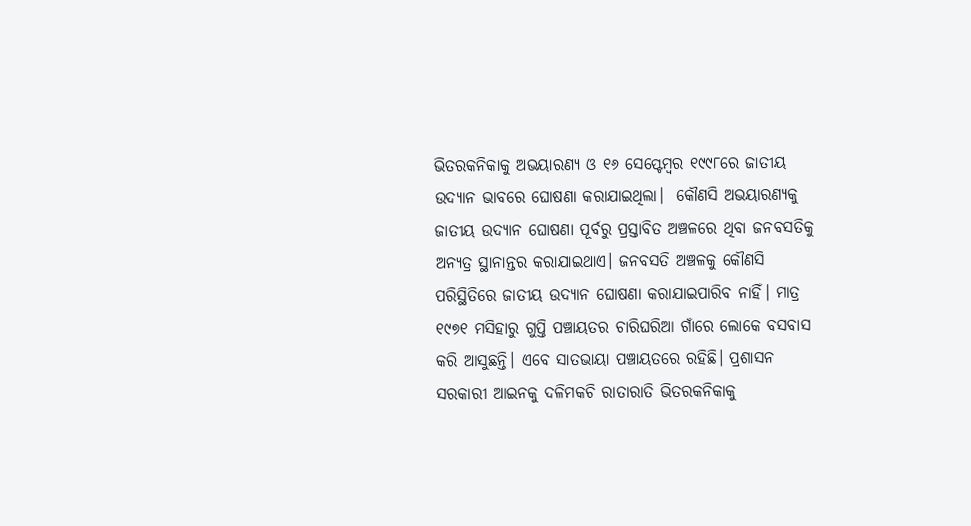ଭିତରକନିକାକୁ ଅଭୟାରଣ୍ୟ ଓ ୧୬ ସେପ୍ଟେମ୍ବର ୧୯୯୮ରେ ଜାତୀୟ ଉଦ୍ୟାନ ଭାବରେ ଘୋଷଣା କରାଯାଇଥିଲା।  କୌଣସି ଅଭୟାରଣ୍ୟକୁ ଜାତୀୟ ଉଦ୍ୟାନ ଘୋଷଣା ପୂର୍ବରୁ ପ୍ରସ୍ତାବିତ ଅଞ୍ଚଳରେ ଥିବା ଜନବସତିକୁ ଅନ୍ୟତ୍ର ସ୍ଥାନାନ୍ତର କରାଯାଇଥାଏ। ଜନବସତି ଅଞ୍ଚଳକୁ କୌଣସି ପରିସ୍ଥିତିରେ ଜାତୀୟ ଉଦ୍ୟାନ ଘୋଷଣା କରାଯାଇପାରିବ ନାହିଁ। ମାତ୍ର ୧୯୭୧ ମସିହାରୁ ଗୁପ୍ତି ପଞ୍ଚାୟତର ଚାରିଘରିଆ ଗାଁରେ ଲୋକେ ବସବାସ କରି ଆସୁଛନ୍ତି। ଏବେ ସାତଭାୟା ପଞ୍ଚାୟତରେ ରହିଛି। ପ୍ରଶାସନ ସରକାରୀ ଆଇନକୁ ଦଳିମକଚି ରାତାରାତି ଭିତରକନିକାକୁ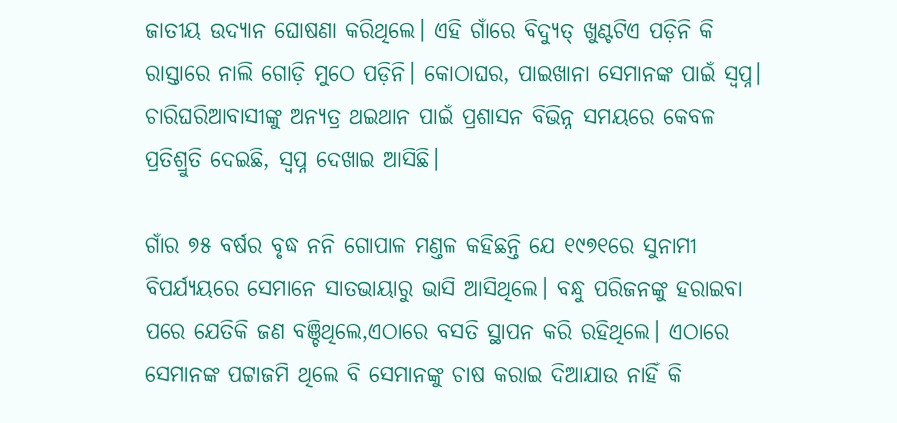ଜାତୀୟ ଉଦ୍ୟାନ ଘୋଷଣା କରିଥିଲେ। ଏହି ଗାଁରେ ବିଦ୍ୟୁତ୍ ଖୁଣ୍ଟଟିଏ ପଡ଼ିନି କି ରାସ୍ତାରେ ନାଲି ଗୋଡ଼ି ମୁଠେ ପଡ଼ିନି। କୋଠାଘର, ପାଇଖାନା ସେମାନଙ୍କ ପାଇଁ ସ୍ବପ୍ନ। ଚାରିଘରିଆବାସୀଙ୍କୁ ଅନ୍ୟତ୍ର ଥଇଥାନ ପାଇଁ ପ୍ରଶାସନ ବିଭିନ୍ନ ସମୟରେ କେବଳ ପ୍ରତିଶ୍ରୁତି ଦେଇଛି, ସ୍ବପ୍ନ ଦେଖାଇ ଆସିଛି।

ଗାଁର ୭୫ ବର୍ଷର ବୃଦ୍ଧ ନନି ଗୋପାଳ ମଣ୍ତଳ କହିଛନ୍ତି ଯେ ୧୯୭୧ରେ ସୁନାମୀ ବିପର୍ଯ୍ୟୟରେ ସେମାନେ ସାତଭାୟାରୁ ଭାସି ଆସିଥିଲେ। ବନ୍ଧୁ ପରିଜନଙ୍କୁ ହରାଇବା ପରେ ଯେତିକି ଜଣ ବଞ୍ଚିଥିଲେ,ଏଠାରେ ବସତି ସ୍ଥାପନ କରି ରହିଥିଲେ। ଏଠାରେ ସେମାନଙ୍କ ପଟ୍ଟାଜମି ଥିଲେ ବି ସେମାନଙ୍କୁ ଚାଷ କରାଇ ଦିଆଯାଉ ନାହିଁ କି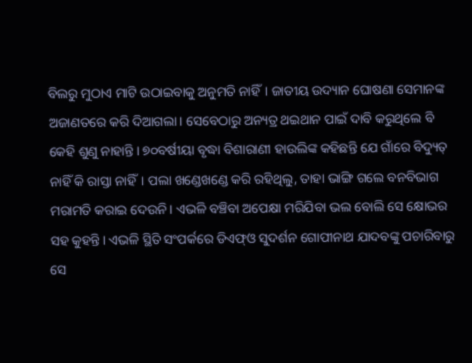ବିଲରୁ ମୁଠାଏ ମାଟି ଉଠାଇବାକୁ ଅନୁମତି ନାହିଁ। ଜାତୀୟ ଉଦ୍ୟାନ ଘୋଷଣା ସେମାନଙ୍କ ଅଜାଣତରେ କରି ଦିଆଗଲା। ସେବେଠାରୁ ଅନ୍ୟତ୍ର ଥଇଥାନ ପାଇଁ ଦାବି କରୁଥିଲେ ବି କେହି ଶୁଣୁ ନାହାନ୍ତି। ୭୦ବର୍ଷୀୟା ବୃଦ୍ଧା ବିଶାରାଣୀ ହାଉଲିଙ୍କ କହିଛନ୍ତି ଯେ ଗାଁରେ ବିଦ୍ୟୁତ୍‌ ନାହିଁ କି ରାସ୍ତା ନାହିଁ। ପଲା ଖଣ୍ଡେଖଣ୍ଡେ କରି ରହିଥିଲୁ, ତାହା ଭାଙ୍ଗି ଗଲେ ବନବିଭାଗ ମରାମତି କରାଇ ଦେଉନି। ଏଭଳି ବଞ୍ଚିବା ଅପେକ୍ଷା ମରିଯିବା ଭଲ ବୋଲି ସେ କ୍ଷୋଭର ସହ କୁହନ୍ତି। ଏଭଳି ସ୍ଥିତି ସଂପର୍କରେ ଡିଏଫ୍‌ଓ ସୁଦର୍ଶନ ଗୋପୀନାଥ ଯାଦବଙ୍କୁ ପଚାରିବାରୁ ସେ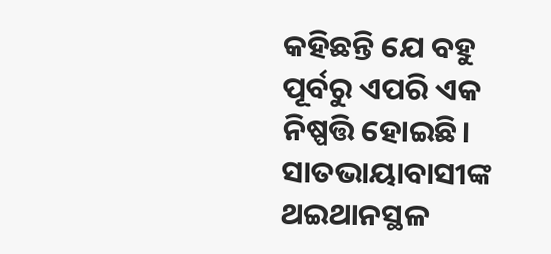କହିଛନ୍ତି ଯେ ବହୁ ପୂର୍ବରୁ ଏପରି ଏକ ନିଷ୍ପତ୍ତି ହୋଇଛି। ସାତଭାୟାବାସୀଙ୍କ ଥଇଥାନସ୍ଥଳ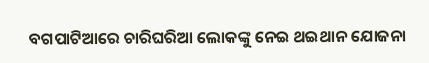ବଗପାଟିଆରେ ଚାରିଘରିଆ ଲୋକଙ୍କୁ ନେଇ ଥଇଥାନ ଯୋଜନା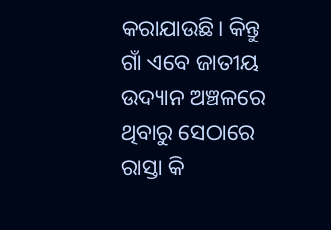କରାଯାଉଛି। କିନ୍ତୁ ଗାଁ ଏବେ ଜାତୀୟ ଉଦ୍ୟାନ ଅଞ୍ଚଳରେ ଥିବାରୁ ସେଠାରେ ରାସ୍ତା କି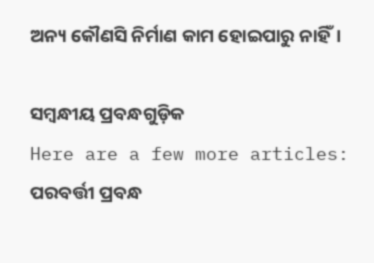ଅନ୍ୟ କୌଣସି ନିର୍ମାଣ କାମ ହୋଇପାରୁ ନାହିଁ।

ସମ୍ବନ୍ଧୀୟ ପ୍ରବନ୍ଧଗୁଡ଼ିକ
Here are a few more articles:
ପରବର୍ତ୍ତୀ ପ୍ରବନ୍ଧ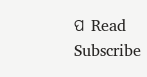ପ Read
Subscribe